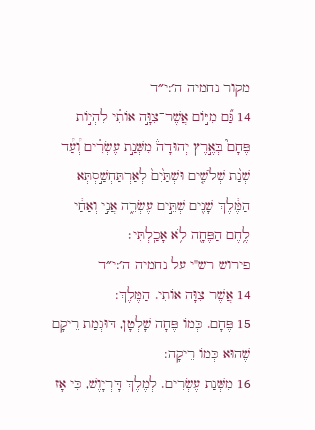מקור נחמיה ה׳:י״ד
14 גַּ֞ם מִיּ֣וֹם אֲשֶׁר־צִוָּ֣ה אוֹתִ֗י לִהְי֣וֹת פֶּחָם֮ בְּאֶ֣רֶץ יְהוּדָה֒ מִשְּׁנַ֣ת עֶשְׂרִ֗ים וְ֠עַ֠ד שְׁנַ֨ת שְׁלֹשִׁ֤ים וּשְׁתַּ֙יִם֙ לְאַרְתַּחְשַׁ֣סְתְּא הַמֶּ֔לֶךְ שָׁנִ֖ים שְׁתֵּ֣ים עֶשְׂרֵ֑ה אֲנִ֣י וְאַחַ֔י לֶ֥חֶם הַפֶּחָ֖ה לֹ֥א אָכַֽלְתִּי׃
פירוש רש"י על נחמיה ה׳:י״ד
14 אֲשֶׁר צִוָּה אוֹתִי. הַמֶּלֶךְ:
15 פֶּחָם. כְּמוֹ פֶּחָה שָׁלְטָן, דּוּגְמַת רֵיקָם שֶׁהוּא כְּמוֹ רֵיקָה:
16 מִשְּׁנַת עֶשְׂרִים. לְמֶלֶךְ דָּרְיָוֶשׁ, כִּי אָז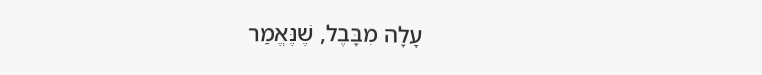עָלָה מִבָּבֶל, שֶׁנֶּאֱמַר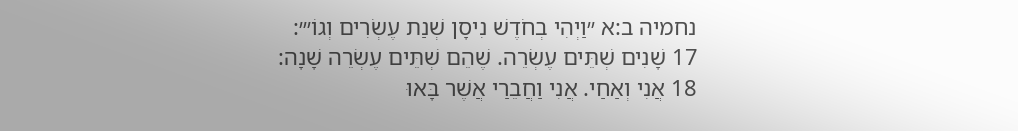נחמיה ב:א ״וַיְהִי בְחֹדֶשׁ נִיסָן שְׁנַת עֶשְׂרִים וְגוֹ׳״:
17 שָׁנִים שְׁתֵּים עֶשְׂרֵה. שֶׁהֵם שְׁתֵּים עֶשְׂרֵה שָׁנָה:
18 אֲנִי וְאַחַי. אֲנִי וַחֲבֵרַי אֲשֶׁר בָּאוּ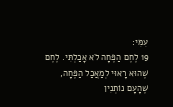עִמִּי:
19 לֶחֶם הַפֶּחָה לֹא אָכַלְתִּי. לֶחֶם שֶׁהוּא רָאוּי לְמַאֲכַל הַפֶּחָה, שֶׁהָעָם נוֹתְנִין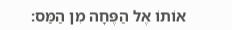אוֹתוֹ אֶל הַפֶּחָה מִן הַמַּס: